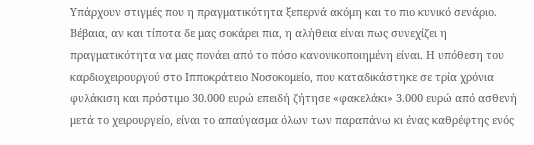Υπάρχουν στιγμές που η πραγματικότητα ξεπερνά ακόμη και το πιο κυνικό σενάριο. Bέβαια, αν και τίποτα δε μας σοκάρει πια, η αλήθεια είναι πως συνεχίζει η πραγματικότητα να μας πονάει από το πόσο κανονικοποιημένη είναι. Η υπόθεση του καρδιοχειρουργού στο Ιπποκράτειο Νοσοκομείο, που καταδικάστηκε σε τρία χρόνια φυλάκιση και πρόστιμο 30.000 ευρώ επειδή ζήτησε «φακελάκι» 3.000 ευρώ από ασθενή μετά το χειρουργείο, είναι το απαύγασμα όλων των παραπάνω κι ένας καθρέφτης ενός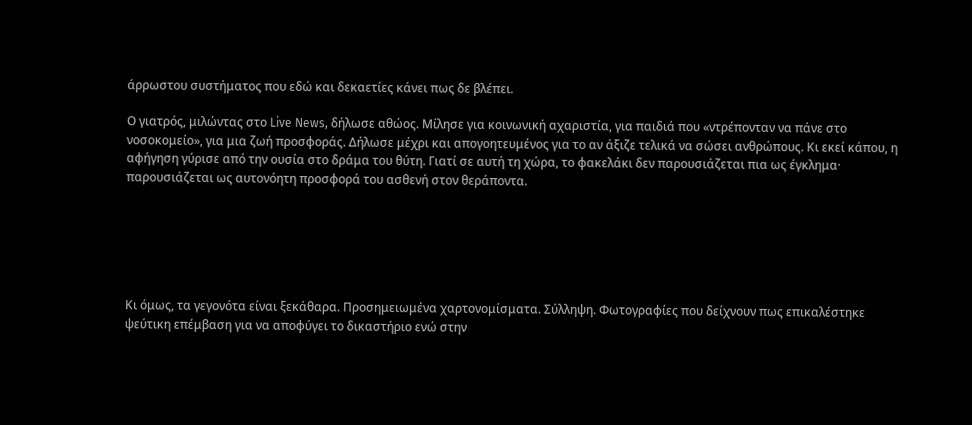άρρωστου συστήματος που εδώ και δεκαετίες κάνει πως δε βλέπει.

Ο γιατρός, μιλώντας στο Live News, δήλωσε αθώος. Μίλησε για κοινωνική αχαριστία, για παιδιά που «ντρέπονταν να πάνε στο νοσοκομείο», για μια ζωή προσφοράς. Δήλωσε μέχρι και απογοητευμένος για το αν άξιζε τελικά να σώσει ανθρώπους. Κι εκεί κάπου, η αφήγηση γύρισε από την ουσία στο δράμα του θύτη. Γιατί σε αυτή τη χώρα, το φακελάκι δεν παρουσιάζεται πια ως έγκλημα· παρουσιάζεται ως αυτονόητη προσφορά του ασθενή στον θεράποντα.






Κι όμως, τα γεγονότα είναι ξεκάθαρα. Προσημειωμένα χαρτονομίσματα. Σύλληψη. Φωτογραφίες που δείχνουν πως επικαλέστηκε ψεύτικη επέμβαση για να αποφύγει το δικαστήριο ενώ στην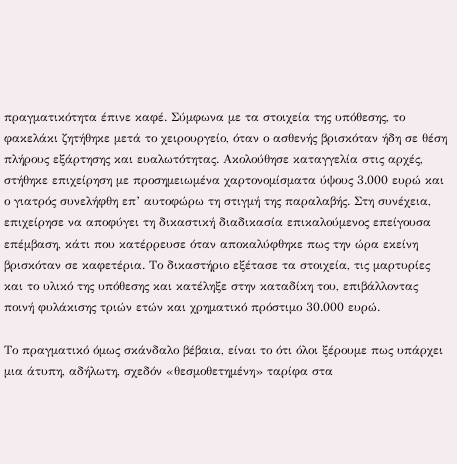πραγματικότητα έπινε καφέ. Σύμφωνα με τα στοιχεία της υπόθεσης, το φακελάκι ζητήθηκε μετά το χειρουργείο, όταν ο ασθενής βρισκόταν ήδη σε θέση πλήρους εξάρτησης και ευαλωτότητας. Ακολούθησε καταγγελία στις αρχές, στήθηκε επιχείρηση με προσημειωμένα χαρτονομίσματα ύψους 3.000 ευρώ και ο γιατρός συνελήφθη επ’ αυτοφώρω τη στιγμή της παραλαβής. Στη συνέχεια, επιχείρησε να αποφύγει τη δικαστική διαδικασία επικαλούμενος επείγουσα επέμβαση, κάτι που κατέρρευσε όταν αποκαλύφθηκε πως την ώρα εκείνη βρισκόταν σε καφετέρια. Το δικαστήριο εξέτασε τα στοιχεία, τις μαρτυρίες και το υλικό της υπόθεσης και κατέληξε στην καταδίκη του, επιβάλλοντας ποινή φυλάκισης τριών ετών και χρηματικό πρόστιμο 30.000 ευρώ.

Το πραγματικό όμως σκάνδαλο βέβαια, είναι το ότι όλοι ξέρουμε πως υπάρχει μια άτυπη, αδήλωτη, σχεδόν «θεσμοθετημένη» ταρίφα στα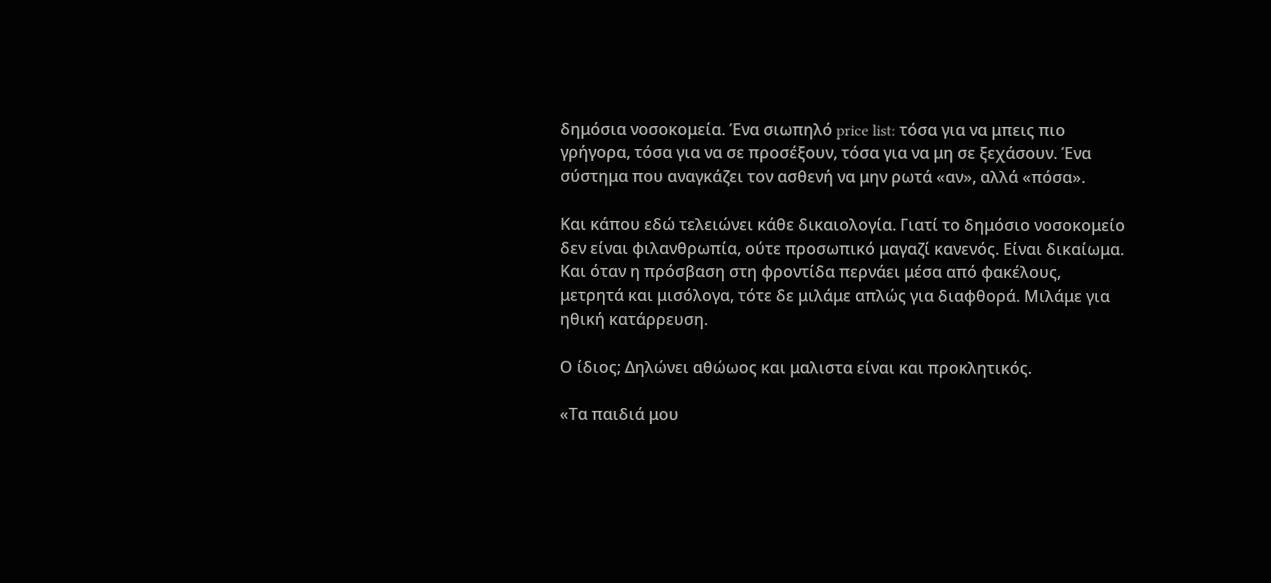δημόσια νοσοκομεία. Ένα σιωπηλό price list: τόσα για να μπεις πιο γρήγορα, τόσα για να σε προσέξουν, τόσα για να μη σε ξεχάσουν. Ένα σύστημα που αναγκάζει τον ασθενή να μην ρωτά «αν», αλλά «πόσα».

Και κάπου εδώ τελειώνει κάθε δικαιολογία. Γιατί το δημόσιο νοσοκομείο δεν είναι φιλανθρωπία, ούτε προσωπικό μαγαζί κανενός. Είναι δικαίωμα. Και όταν η πρόσβαση στη φροντίδα περνάει μέσα από φακέλους, μετρητά και μισόλογα, τότε δε μιλάμε απλώς για διαφθορά. Μιλάμε για ηθική κατάρρευση.

Ο ίδιος; Δηλώνει αθώωος και μαλιστα είναι και προκλητικός.

«Τα παιδιά μου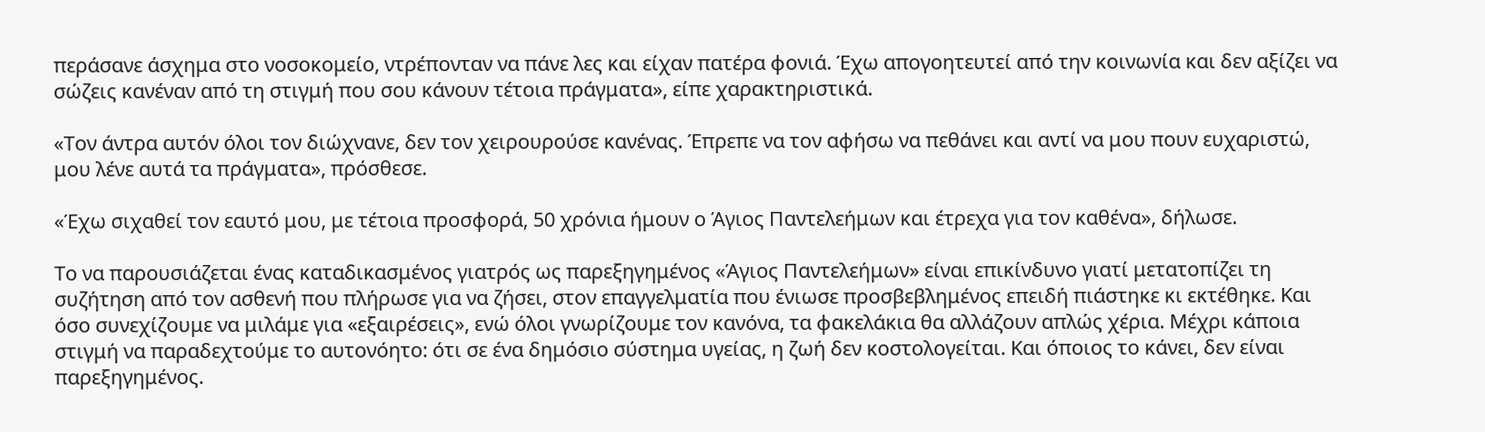περάσανε άσχημα στο νοσοκομείο, ντρέπονταν να πάνε λες και είχαν πατέρα φονιά. Έχω απογοητευτεί από την κοινωνία και δεν αξίζει να σώζεις κανέναν από τη στιγμή που σου κάνουν τέτοια πράγματα», είπε χαρακτηριστικά.

«Τον άντρα αυτόν όλοι τον διώχνανε, δεν τον χειρουρούσε κανένας. Έπρεπε να τον αφήσω να πεθάνει και αντί να μου πουν ευχαριστώ, μου λένε αυτά τα πράγματα», πρόσθεσε.

«Έχω σιχαθεί τον εαυτό μου, με τέτοια προσφορά, 50 χρόνια ήμουν ο Άγιος Παντελεήμων και έτρεχα για τον καθένα», δήλωσε.

Το να παρουσιάζεται ένας καταδικασμένος γιατρός ως παρεξηγημένος «Άγιος Παντελεήμων» είναι επικίνδυνο γιατί μετατοπίζει τη συζήτηση από τον ασθενή που πλήρωσε για να ζήσει, στον επαγγελματία που ένιωσε προσβεβλημένος επειδή πιάστηκε κι εκτέθηκε. Και όσο συνεχίζουμε να μιλάμε για «εξαιρέσεις», ενώ όλοι γνωρίζουμε τον κανόνα, τα φακελάκια θα αλλάζουν απλώς χέρια. Μέχρι κάποια στιγμή να παραδεχτούμε το αυτονόητο: ότι σε ένα δημόσιο σύστημα υγείας, η ζωή δεν κοστολογείται. Και όποιος το κάνει, δεν είναι παρεξηγημένος.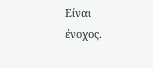Είναι ένοχος.